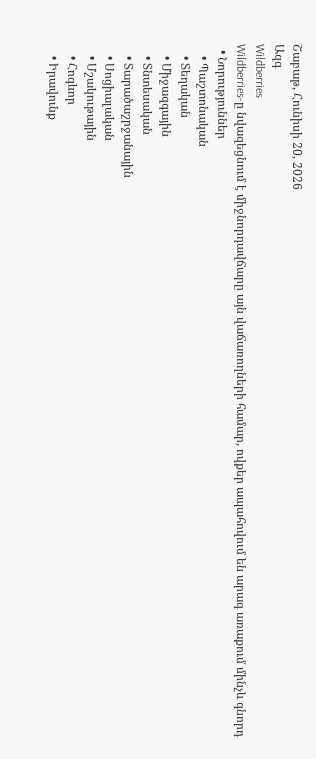Շաբաթ, Հունիսի 20, 2026
Ազգ
Wildberries
Wildberries-ը նվազեցնում է միջնորդավճարը այն վաճառողների համար, ովքեր ապահովում են արագ առաքում մինչև գնորդ
  • Նորություններ
    • Պաշտոնական
    • Տեղական
    • Միջազգային
    • Տնտեսական
    • Տարածաշրջանային
    • Սոցիալական
    • Մշակութային
    • Հոգևոր
    • Իրավունք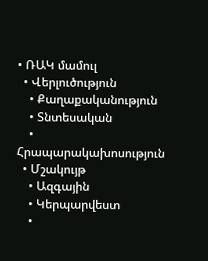• ՌԱԿ մամուլ
  • Վերլուծություն
    • Քաղաքականություն
    • Տնտեսական
    • Հրապարակախոսություն
  • Մշակույթ
    • Ազգային
    • Կերպարվեստ
    •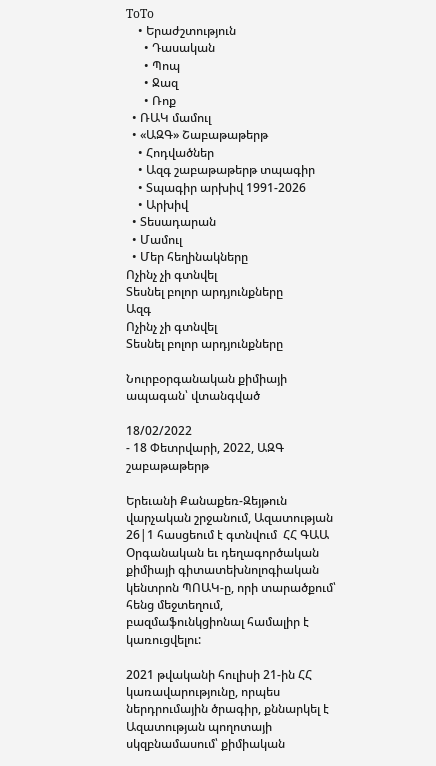ToTo
    • Երաժշտություն
      • Դասական
      • Պոպ
      • Ջազ
      • Ռոք
  • ՌԱԿ մամուլ
  • «ԱԶԳ» Շաբաթաթերթ
    • Հոդվածներ
    • Ազգ շաբաթաթերթ տպագիր
    • Տպագիր արխիվ 1991-2026
    • Արխիվ
  • Տեսադարան
  • Մամուլ
  • Մեր հեղինակները
Ոչինչ չի գտնվել
Տեսնել բոլոր արդյունքները
Ազգ
Ոչինչ չի գտնվել
Տեսնել բոլոր արդյունքները

Նուրբօրգանական քիմիայի ապագան՝ վտանգված

18/02/2022
- 18 Փետրվարի, 2022, ԱԶԳ շաբաթաթերթ

Երեւանի Քանաքեռ-Զեյթուն վարչական շրջանում, Ազատության 26|1 հասցեում է գտնվում  ՀՀ ԳԱԱ Օրգանական եւ դեղագործական քիմիայի գիտատեխնոլոգիական կենտրոն ՊՈԱԿ-ը, որի տարածքում՝ հենց մեջտեղում,  բազմաֆունկցիոնալ համալիր է կառուցվելու:

2021 թվականի հուլիսի 21-ին ՀՀ կառավարությունը, որպես ներդրումային ծրագիր, քննարկել է Ազատության պողոտայի սկզբնամասում՝ քիմիական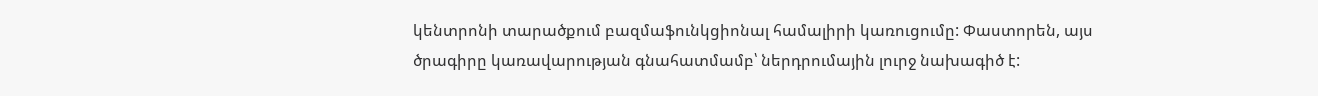կենտրոնի տարածքում բազմաֆունկցիոնալ համալիրի կառուցումը: Փաստորեն, այս ծրագիրը կառավարության գնահատմամբ՝ ներդրումային լուրջ նախագիծ է: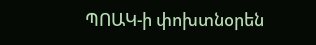ՊՈԱԿ-ի փոխտնօրեն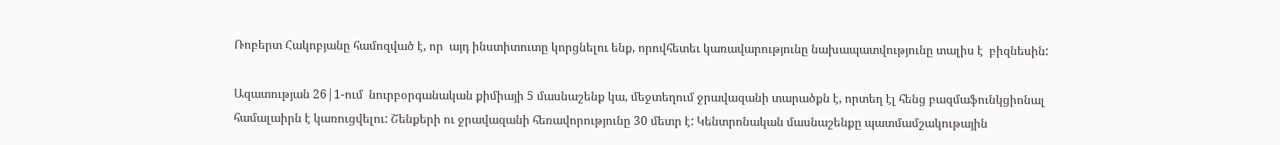Ռոբերտ Հակոբյանը համոզված է, որ  այդ ինստիտուտը կորցնելու ենք, որովհետեւ կառավարությունը նախապատվությունը տալիս է  բիզնեսին:

Ազատության 26|1-ում  նուրբօրգանական քիմիայի 5 մասնաշենք կա, մեջտեղում ջրավազանի տարածքն է, որտեղ էլ հենց բազմաֆունկցիոնալ համալաիրն է կառուցվելու: Շենքերի ու ջրավազանի հեռավորությունը 30 մետր է: Կենտրոնական մասնաշենքը պատմամշակութային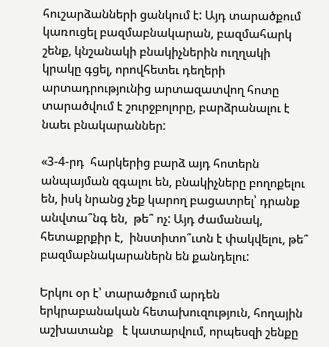հուշարձանների ցանկում է: Այդ տարածքում կառուցել բազմաբնակարան, բազմահարկ շենք, կնշանակի բնակիչներին ուղղակի կրակը գցել, որովհետեւ դեղերի արտադրությունից արտազատվող հոտը տարածվում է շուրջբոլորը, բարձրանալու է նաեւ բնակարաններ:

«3-4-րդ  հարկերից բարձ այդ հոտերն անպայման զգալու են, բնակիչները բողոքելու են, իսկ նրանց չեք կարող բացատրել՝ դրանք անվտա՞նգ են,  թե՞ ոչ: Այդ ժամանակ, հետաքրքիր է,  ինստիտո՞ւտն է փակվելու, թե՞ բազմաբնակարաներն են քանդելու:

Երկու օր է՝ տարածքում արդեն երկրաբանական հետախուզություն, հողային աշխատանք   է կատարվում, որպեսզի շենքը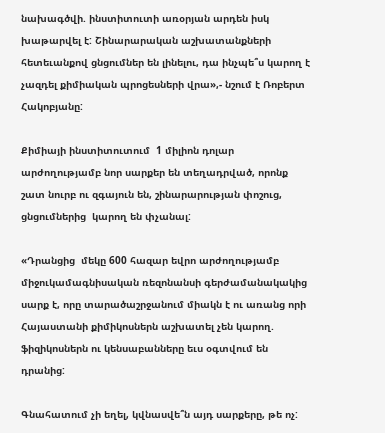նախագծվի. ինստիտուտի առօրյան արդեն իսկ խաթարվել է: Շինարարական աշխատանքների հետեւանքով ցնցումներ են լինելու, դա ինչպե՞ս կարող է չազդել քիմիական պրոցեսների վրա»,- նշում է Ռոբերտ Հակոբյանը:

Քիմիայի ինստիտուտում  1 միլիոն դոլար արժողությամբ նոր սարքեր են տեղադրված, որոնք շատ նուրբ ու զգայուն են, շինարարության փոշուց, ցնցումներից  կարող են փչանալ:

«Դրանցից  մեկը 600 հազար եվրո արժողությամբ միջուկամագնիսական ռեզոնանսի գերժամանակակից  սարք է, որը տարածաշրջանում միակն է ու առանց որի Հայաստանի քիմիկոսներն աշխատել չեն կարող. ֆիզիկոսներն ու կենսաբանները եւս օգտվում են դրանից:

Գնահատում չի եղել, կվնասվե՞ն այդ սարքերը, թե ոչ: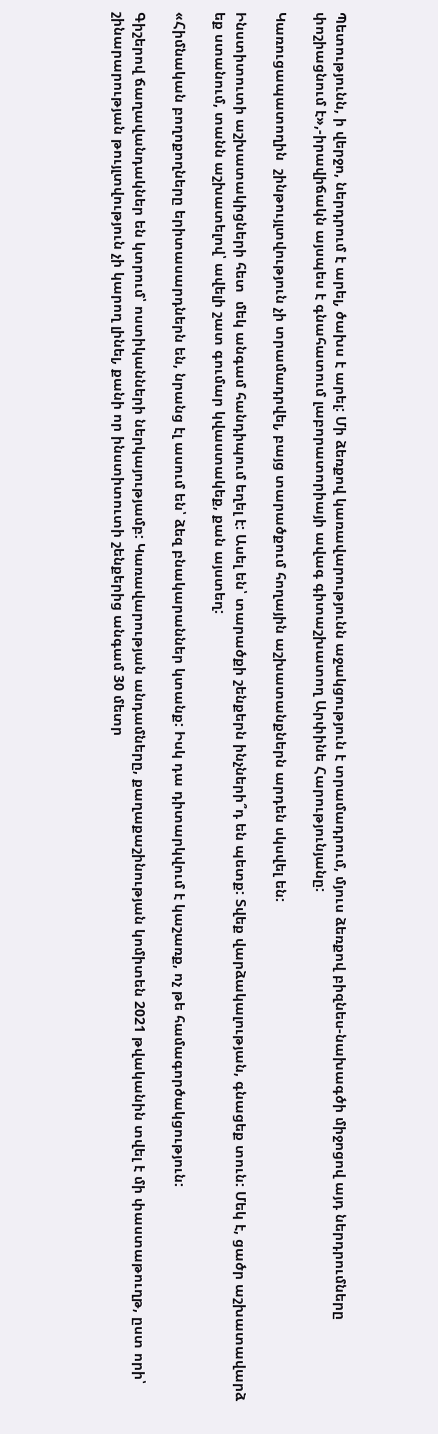Պետությունն, ի վերջո, ներդրում է արել, ծախս է արել: Մի ձեռքով կառավարությունն աջակցություն է տրամադրում, մյուս ձեռքով բիզնես-նախագծի միջոցով այդ ներդրումները փոշիացնում է»,-իրավիճակն այսպես է գնահատում լաբորատորիայի ավագ գիտաշխատող Արփինե Հարությունյանը:

Կառուցապատողին  շինթույլտվություն չի տրամադրվել, բայց տարածքում հողային աշխատանքներն արդեն սկսվել են:

Ինստիտուտի աշխատակիցների հետ  մեկ անգամ հանդիպում եղել է: Ասել են՝ տարածքի շենքերն ինչների՞դ են պետք: Տվեք վարձակալության, գնացեք տուն: Մեկ է, ցածր աշխատավարձ եք ստանում, տանն աշխատելով՝ ավելի շատ գումար կվաստակեք, քան այստեղ:

«Հիմնական բողոքողները երիտասարդներն են, նրանց էլ ասում են՝ ձեզ բնակարաններ կտանք: Իսկ դա դիտարկվում է կաշառք, ոչ թե համագործակցություն:

Գիշերով ճաղավանդակներ են կտրում՝ ոստիկանների ներկայությամբ: Կառավարության անդամները, քաղաքաշինության կոմիտեն 2021 թվականին տվել է մի փաստաթուղթ, ըստ որի՝ շինարարության թույլտվություն չի կարող լինել, քանի որ ինստիտուտի շենքերից անգամ 30 մետր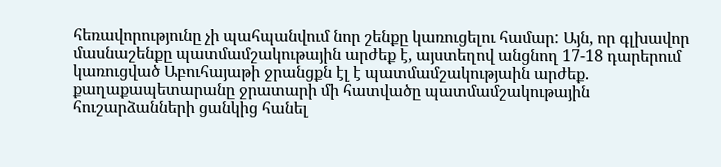հեռավորությունը չի պահպանվում նոր շենքը կառուցելու համար: Այն, որ գլխավոր մասնաշենքը պատմամշակութային արժեք է, այստեղով անցնող 17-18 դարերում կառուցված Աբուհայաթի ջրանցքն էլ է պատմամշակությաին արժեք. քաղաքապետարանը ջրատարի մի հատվածը պատմամշակութային հուշարձանների ցանկից հանել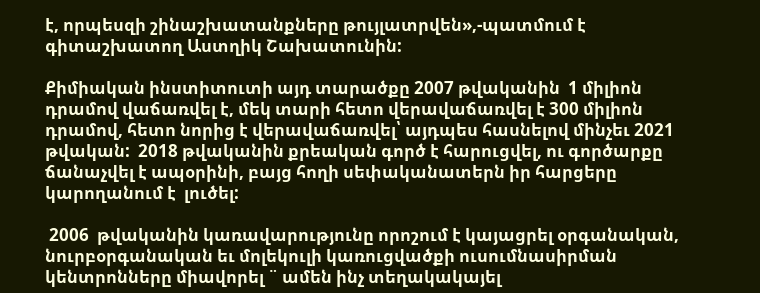է, որպեսզի շինաշխատանքները թույլատրվեն»,-պատմում է գիտաշխատող Աստղիկ Շախատունին:

Քիմիական ինստիտուտի այդ տարածքը 2007 թվականին  1 միլիոն դրամով վաճառվել է, մեկ տարի հետո վերավաճառվել է 300 միլիոն դրամով, հետո նորից է վերավաճառվել՝ այդպես հասնելով մինչեւ 2021 թվական:  2018 թվականին քրեական գործ է հարուցվել, ու գործարքը ճանաչվել է ապօրինի, բայց հողի սեփականատերն իր հարցերը կարողանում է  լուծել:

 2006  թվականին կառավարությունը որոշում է կայացրել օրգանական, նուրբօրգանական եւ մոլեկուլի կառուցվածքի ուսումնասիրման կենտրոնները միավորել ¨ ամեն ինչ տեղակակայել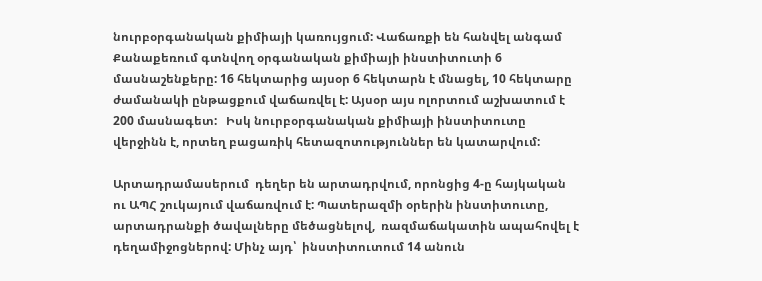նուրբօրգանական քիմիայի կառույցում: Վաճառքի են հանվել անգամ Քանաքեռում գտնվող օրգանական քիմիայի ինստիտուտի 6 մասնաշենքերը: 16 հեկտարից այսօր 6 հեկտարն է մնացել, 10 հեկտարը ժամանակի ընթացքում վաճառվել է: Այսօր այս ոլորտում աշխատում է  200 մասնագետ:   Իսկ նուրբօրգանական քիմիայի ինստիտուտը   վերջինն է, որտեղ բացառիկ հետազոտություններ են կատարվում:

Արտադրամասերում  դեղեր են արտադրվում, որոնցից 4-ը հայկական ու ԱՊՀ շուկայում վաճառվում է: Պատերազմի օրերին ինստիտուտը, արտադրանքի ծավալները մեծացնելով,  ռազմաճակատին ապահովել է դեղամիջոցներով: Մինչ այդ՝  ինստիտուտում 14 անուն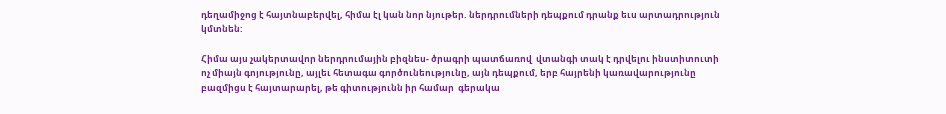դեղամիջոց է հայտնաբերվել, հիմա էլ կան նոր նյութեր. ներդրումների դեպքում դրանք եւս արտադրություն կմտնեն:

Հիմա այս չակերտավոր ներդրումային բիզնես- ծրագրի պատճառով  վտանգի տակ է դրվելու ինստիտուտի ոչ միայն գոյությունը, այլեւ հետագա գործունեությունը, այն դեպքում, երբ հայրենի կառավարությունը բազմիցս է հայտարարել, թե գիտությունն իր համար  գերակա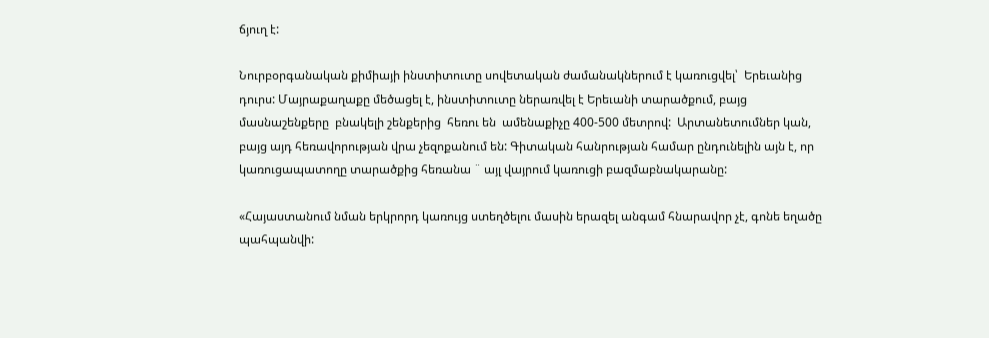ճյուղ է:

Նուրբօրգանական քիմիայի ինստիտուտը սովետական ժամանակներում է կառուցվել՝  Երեւանից դուրս: Մայրաքաղաքը մեծացել է, ինստիտուտը ներառվել է Երեւանի տարածքում, բայց մասնաշենքերը  բնակելի շենքերից  հեռու են  ամենաքիչը 400-500 մետրով:  Արտանետումներ կան, բայց այդ հեռավորության վրա չեզոքանում են: Գիտական հանրության համար ընդունելին այն է, որ կառուցապատողը տարածքից հեռանա ¨ այլ վայրում կառուցի բազմաբնակարանը:

«Հայաստանում նման երկրորդ կառույց ստեղծելու մասին երազել անգամ հնարավոր չէ, գոնե եղածը պահպանվի: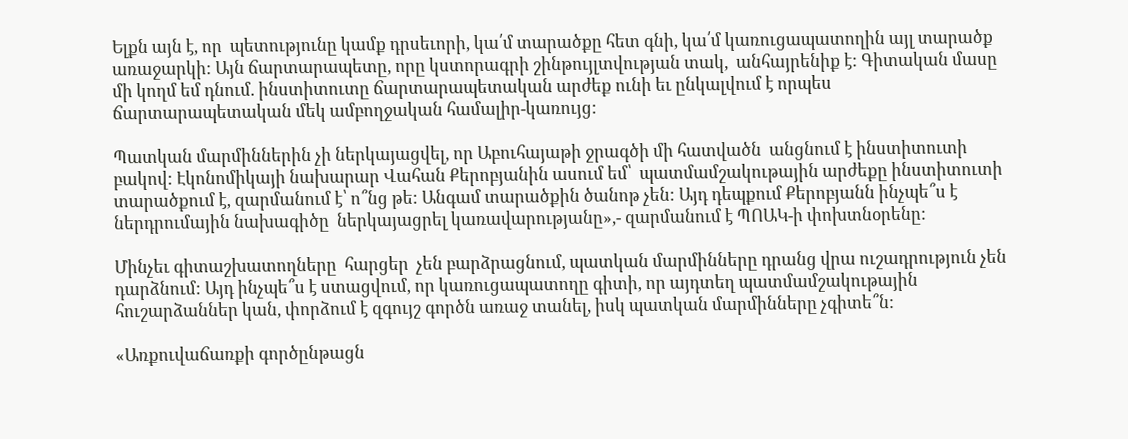Ելքն այն է, որ  պետությունը կամք դրսեւորի, կա՛մ տարածքը հետ գնի, կա՛մ կառուցապատողին այլ տարածք առաջարկի: Այն ճարտարապետը, որը կստորագրի շինթույլտվության տակ,  անհայրենիք է: Գիտական մասը մի կողմ եմ դնում. ինստիտուտը ճարտարապետական արժեք ունի եւ ընկալվում է որպես ճարտարապետական մեկ ամբողջական համալիր-կառույց:

Պատկան մարմիններին չի ներկայացվել, որ Աբուհայաթի ջրագծի մի հատվածն  անցնում է ինստիտուտի բակով: Էկոնոմիկայի նախարար Վահան Քերոբյանին ասում եմ՝  պատմամշակութային արժեքը ինստիտուտի տարածքում է, զարմանում է՝ ո՞նց թե: Անգամ տարածքին ծանոթ չեն: Այդ դեպքում Քերոբյանն ինչպե՞ս է ներդրումային նախագիծը  ներկայացրել կառավարությանը»,- զարմանում է ՊՈԱԿ-ի փոխտնօրենը:

Մինչեւ գիտաշխատողները  հարցեր  չեն բարձրացնում, պատկան մարմինները դրանց վրա ուշադրություն չեն դարձնում: Այդ ինչպե՞ս է ստացվում, որ կառուցապատողը գիտի, որ այդտեղ պատմամշակութային հուշարձաններ կան, փորձում է զգույշ գործն առաջ տանել, իսկ պատկան մարմինները չգիտե՞ն:

«Առքուվաճառքի գործընթացն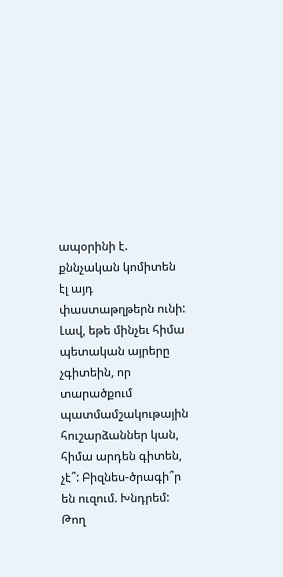ապօրինի է. քննչական կոմիտեն էլ այդ փաստաթղթերն ունի: Լավ, եթե մինչեւ հիմա պետական այրերը չգիտեին, որ տարածքում պատմամշակութային հուշարձաններ կան, հիմա արդեն գիտեն, չէ՞: Բիզնես-ծրագի՞ր են ուզում. Խնդրեմ: Թող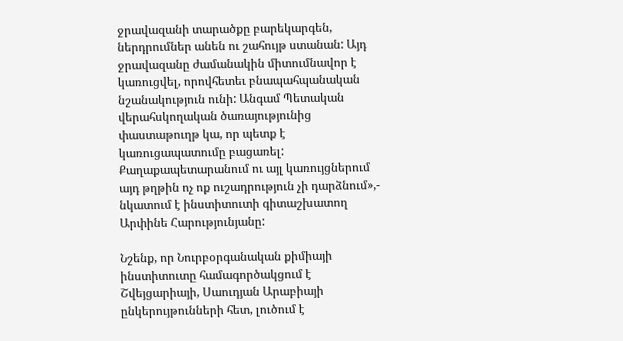ջրավազանի տարածքը բարեկարգեն, ներդրումներ անեն ու շահույթ ստանան: Այդ ջրավազանը ժամանակին միտումնավոր է կառուցվել, որովհետեւ բնապահպանական նշանակություն ունի: Անգամ Պետական վերահսկողական ծառայությունից փաստաթուղթ կա, որ պետք է կառուցապատումը բացառել: Քաղաքապետարանում ու այլ կառույցներում  այդ թղթին ոչ ոք ուշադրություն չի դարձնում»,- նկատում է ինստիտուտի գիտաշխատող Արփինե Հարությունյանը:

Նշենք, որ Նուրբօրգանական քիմիայի ինստիտուտը համագործակցում է Շվեյցարիայի, Սաուդյան Արաբիայի ընկերույթունների հետ, լուծում է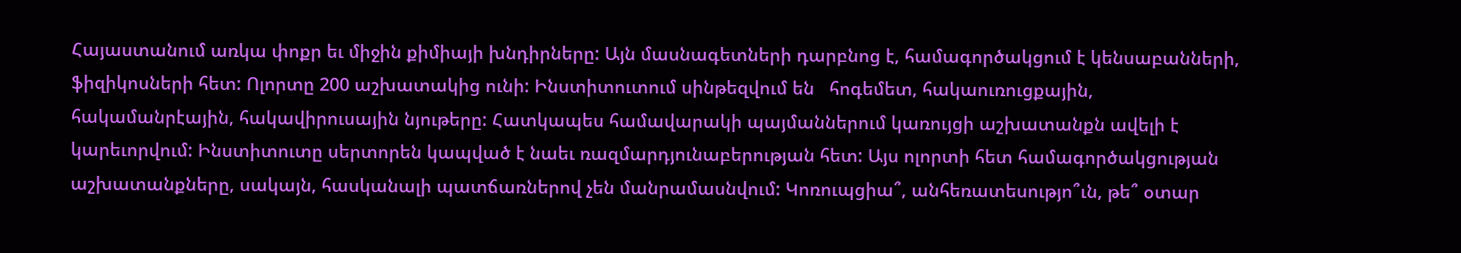Հայաստանում առկա փոքր եւ միջին քիմիայի խնդիրները: Այն մասնագետների դարբնոց է, համագործակցում է կենսաբանների, ֆիզիկոսների հետ: Ոլորտը 200 աշխատակից ունի: Ինստիտուտում սինթեզվում են   հոգեմետ, հակաուռուցքային, հակամանրէային, հակավիրուսային նյութերը: Հատկապես համավարակի պայմաններում կառույցի աշխատանքն ավելի է  կարեւորվում: Ինստիտուտը սերտորեն կապված է նաեւ ռազմարդյունաբերության հետ: Այս ոլորտի հետ համագործակցության աշխատանքները, սակայն, հասկանալի պատճառներով չեն մանրամասնվում: Կոռուպցիա՞, անհեռատեսությո՞ւն, թե՞ օտար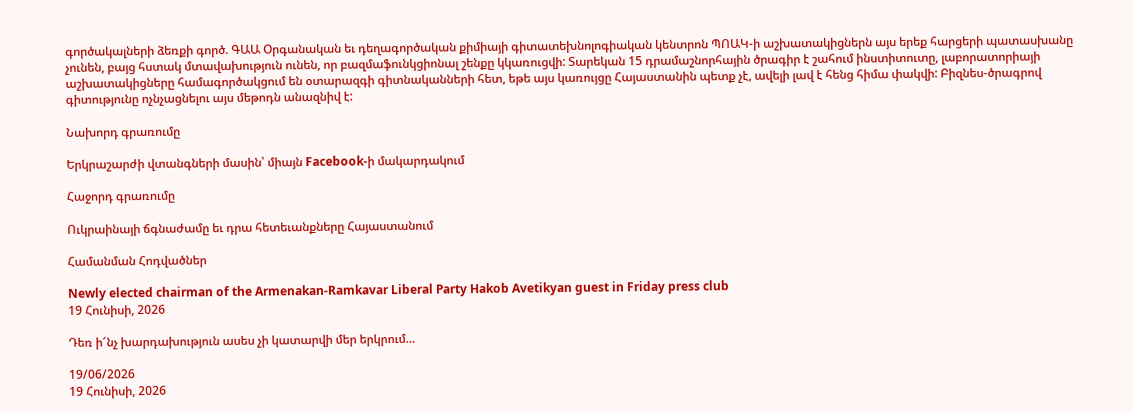գործակալների ձեռքի գործ. ԳԱԱ Օրգանական եւ դեղագործական քիմիայի գիտատեխնոլոգիական կենտրոն ՊՈԱԿ-ի աշխատակիցներն այս երեք հարցերի պատասխանը չունեն, բայց հստակ մտավախություն ունեն, որ բազմաֆունկցիոնալ շենքը կկառուցվի: Տարեկան 15 դրամաշնորհային ծրագիր է շահում ինստիտուտը, լաբորատորիայի աշխատակիցները համագործակցում են օտարազգի գիտնականների հետ, եթե այս կառույցը Հայաստանին պետք չէ, ավելի լավ է հենց հիմա փակվի: Բիզնես-ծրագրով գիտությունը ոչնչացնելու այս մեթոդն անազնիվ է:

Նախորդ գրառումը

Երկրաշարժի վտանգների մասին՝ միայն Facebook-ի մակարդակում

Հաջորդ գրառումը

Ուկրաինայի ճգնաժամը եւ դրա հետեւանքները Հայաստանում

Համանման Հոդվածներ

Newly elected chairman of the Armenakan-Ramkavar Liberal Party Hakob Avetikyan guest in Friday press club
19 Հունիսի, 2026

Դեռ ի՜նչ խարդախություն ասես չի կատարվի մեր երկրում…

19/06/2026
19 Հունիսի, 2026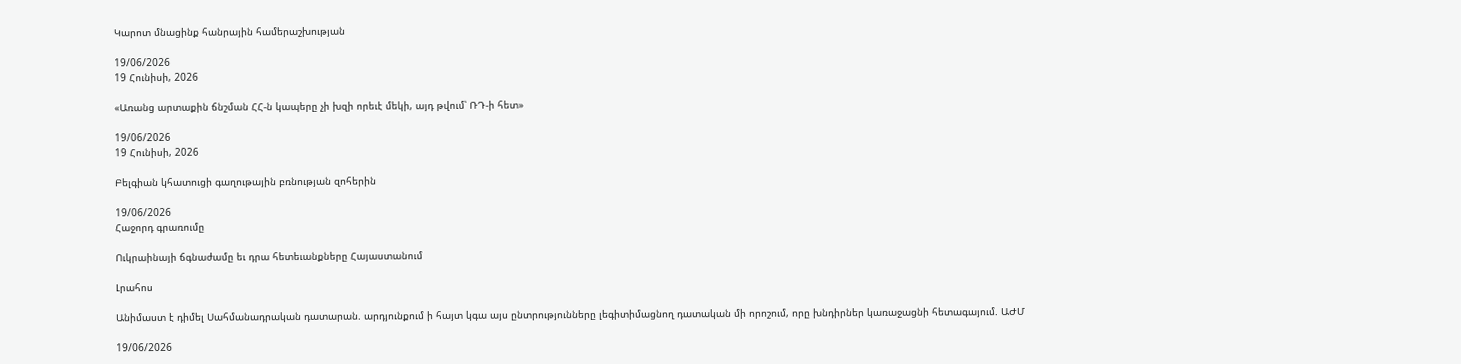Կարոտ մնացինք հանրային համերաշխության

19/06/2026
19 Հունիսի, 2026

«Առանց արտաքին ճնշման ՀՀ-ն կապերը չի խզի որեւէ մեկի, այդ թվում՝ ՌԴ-ի հետ»

19/06/2026
19 Հունիսի, 2026

Բելգիան կհատուցի գաղութային բռնության զոհերին

19/06/2026
Հաջորդ գրառումը

Ուկրաինայի ճգնաժամը եւ դրա հետեւանքները Հայաստանում

Լրահոս

Անիմաստ է դիմել Սահմանադրական դատարան. արդյունքում ի հայտ կգա այս ընտրությունները լեգիտիմացնող դատական մի որոշում, որը խնդիրներ կառաջացնի հետագայում. ԱԺՄ

19/06/2026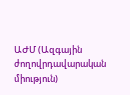ԱԺՄ (Ազգային ժողովրդավարական միություն)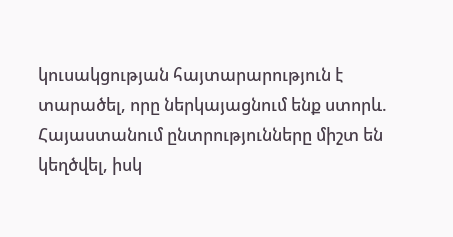կուսակցության հայտարարություն է տարածել, որը ներկայացնում ենք ստորև. Հայաստանում ընտրությունները միշտ են կեղծվել, իսկ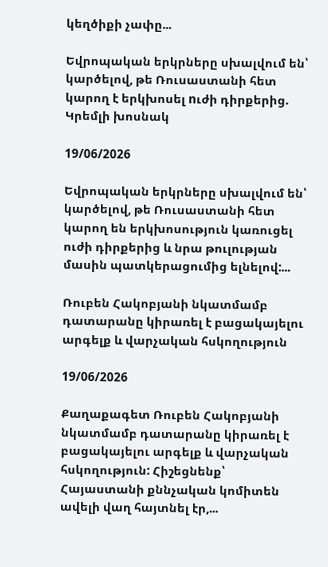կեղծիքի չափը...

Եվրոպական երկրները սխալվում են՝ կարծելով, թե Ռուսաստանի հետ կարող է երկխոսել nւժի դիրքերից. Կրեմլի խոսնակ

19/06/2026

Եվրոպական երկրները սխալվում են՝ կարծելով, թե Ռուսաստանի հետ կարող են երկխոսություն կառուցել ուժի դիրքերից և նրա թուլության մասին պատկերացումից ելնելով:...

Ռուբեն Հակոբյանի նկատմամբ դատարանը կիրառել է բացակայելու արգելք և վարչական հսկողություն

19/06/2026

Քաղաքագետ Ռուբեն Հակոբյանի նկատմամբ դատարանը կիրառել է բացակայելու արգելք և վարչական հսկողություն: Հիշեցնենք՝ Հայաստանի քննչական կոմիտեն ավելի վաղ հայտնել էր,...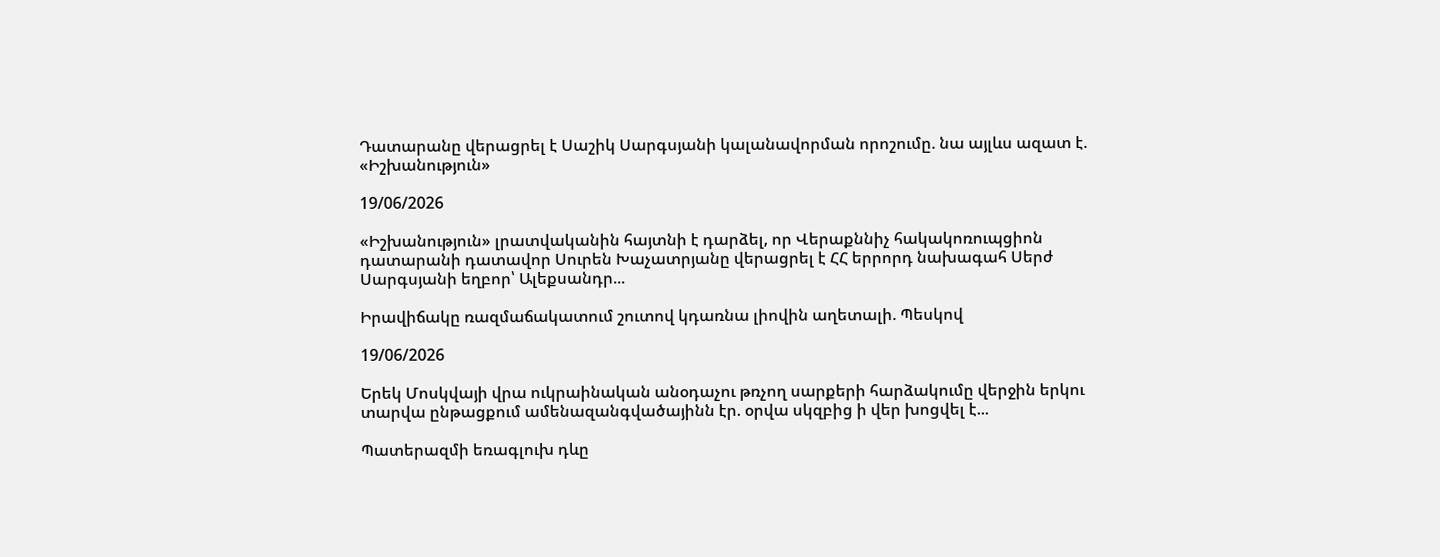Դատարանը վերացրել է Սաշիկ Սարգսյանի կալանավորման որոշումը. նա այլևս ազատ է. «Իշխանություն»

19/06/2026

«Իշխանություն» լրատվականին հայտնի է դարձել, որ Վերաքննիչ հակակոռուպցիոն դատարանի դատավոր Սուրեն Խաչատրյանը վերացրել է ՀՀ երրորդ նախագահ Սերժ Սարգսյանի եղբոր՝ Ալեքսանդր...

Իրավիճակը ռազմաճակատում շուտով կդառնա լիովին աղետալի. Պեսկով

19/06/2026

Երեկ Մոսկվայի վրա ուկրաինական անօդաչու թռչող սարքերի հարձակումը վերջին երկու տարվա ընթացքում ամենազանգվածայինն էր. օրվա սկզբից ի վեր խոցվել է...

Պատերազմի եռագլուխ դևը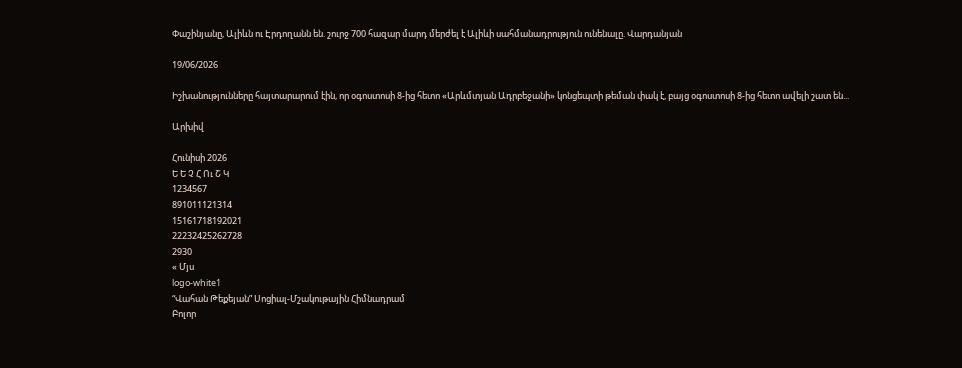Փաշինյանը, Ալիևն ու Էրդողանն են. շուրջ 700 հազար մարդ մերժել է Ալիևի սահմանադրություն ունենալը. Վարդանյան

19/06/2026

Իշխանությունները հայտարարում էին, որ օգոստոսի 8-ից հետո «Արևմտյան Ադրբեջանի» կոնցեպտի թեման փակ է, բայց օգոստոսի 8-ից հետո ավելի շատ են...

Արխիվ

Հունիսի 2026
Ե Ե Չ Հ Ու Շ Կ
1234567
891011121314
15161718192021
22232425262728
2930
« Մյս
logo-white1
“Վահան Թեքեյան” Սոցիալ-Մշակութային Հիմնադրամ
Բոլոր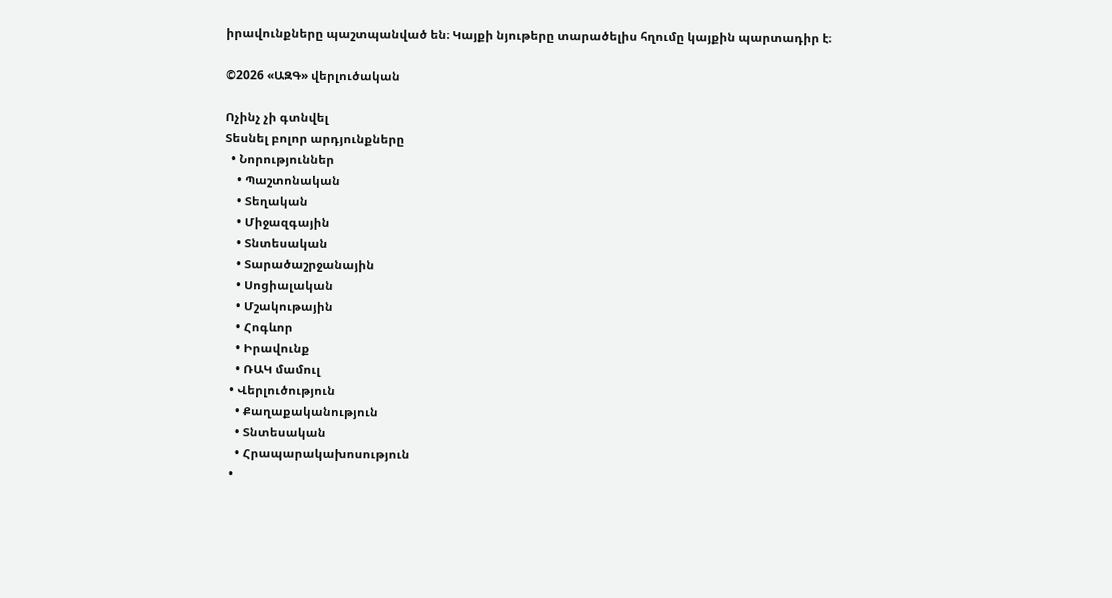իրավունքները պաշտպանված են։ Կայքի նյութերը տարածելիս հղումը կայքին պարտադիր է։

©2026 «ԱԶԳ» վերլուծական

Ոչինչ չի գտնվել
Տեսնել բոլոր արդյունքները
  • Նորություններ
    • Պաշտոնական
    • Տեղական
    • Միջազգային
    • Տնտեսական
    • Տարածաշրջանային
    • Սոցիալական
    • Մշակութային
    • Հոգևոր
    • Իրավունք
    • ՌԱԿ մամուլ
  • Վերլուծություն
    • Քաղաքականություն
    • Տնտեսական
    • Հրապարակախոսություն
  •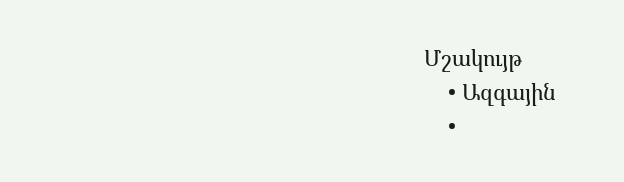Մշակույթ
    • Ազգային
    •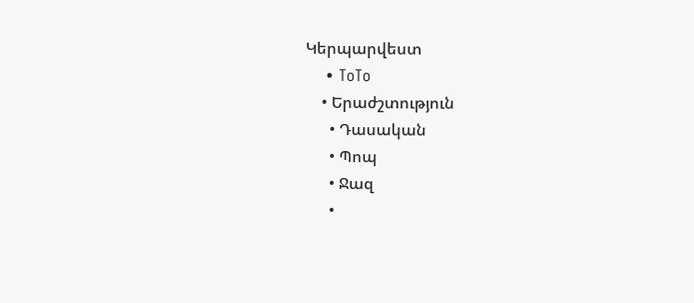Կերպարվեստ
    • ToTo
    • Երաժշտություն
      • Դասական
      • Պոպ
      • Ջազ
      •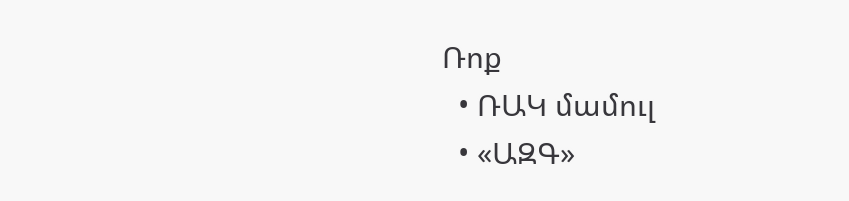Ռոք
  • ՌԱԿ մամուլ
  • «ԱԶԳ»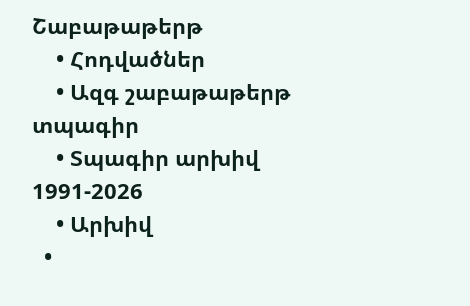Շաբաթաթերթ
    • Հոդվածներ
    • Ազգ շաբաթաթերթ տպագիր
    • Տպագիր արխիվ 1991-2026
    • Արխիվ
  •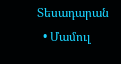Տեսադարան
  • Մամուլ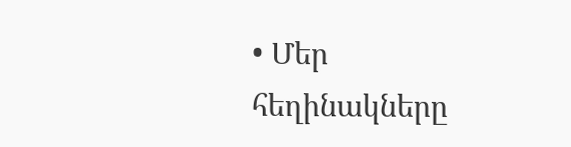• Մեր հեղինակները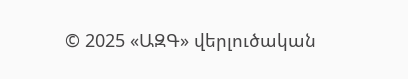© 2025 «ԱԶԳ» վերլուծական